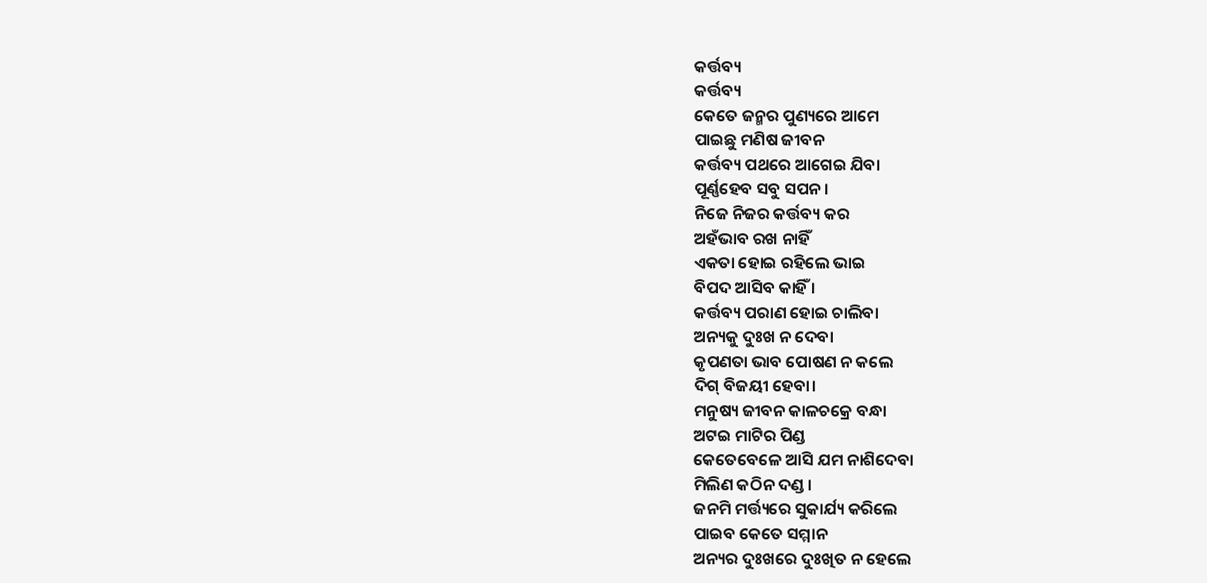କର୍ତ୍ତବ୍ୟ
କର୍ତ୍ତବ୍ୟ
କେତେ ଜନ୍ମର ପୁଣ୍ୟରେ ଆମେ
ପାଇଛୁ ମଣିଷ ଜୀବନ
କର୍ତ୍ତବ୍ୟ ପଥରେ ଆଗେଇ ଯିବା
ପୂର୍ଣ୍ଣହେବ ସବୁ ସପନ ।
ନିଜେ ନିଜର କର୍ତ୍ତବ୍ୟ କର
ଅହଁଭାବ ରଖ ନାହିଁ
ଏକତା ହୋଇ ରହିଲେ ଭାଇ
ବିପଦ ଆସିବ କାହିଁ ।
କର୍ତ୍ତବ୍ୟ ପରାଣ ହୋଇ ଚାଲିବା
ଅନ୍ୟକୁ ଦୁଃଖ ନ ଦେବା
କୃପଣତା ଭାବ ପୋଷଣ ନ କଲେ
ଦିଗ୍ ବିଜୟୀ ହେବା।
ମନୁଷ୍ୟ ଜୀବନ କାଳଚକ୍ରେ ବନ୍ଧା
ଅଟଇ ମାଟିର ପିଣ୍ଡ
କେତେବେଳେ ଆସି ଯମ ନାଶିଦେବା
ମିଲିଣ କଠିନ ଦଣ୍ଡ ।
ଜନମି ମର୍ତ୍ତ୍ୟରେ ସୁକାର୍ଯ୍ୟ କରିଲେ
ପାଇବ କେତେ ସମ୍ମାନ
ଅନ୍ୟର ଦୁଃଖରେ ଦୁଃଖିତ ନ ହେଲେ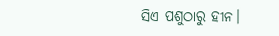ସିଏ ପଶୁଠାରୁ ହୀନ।